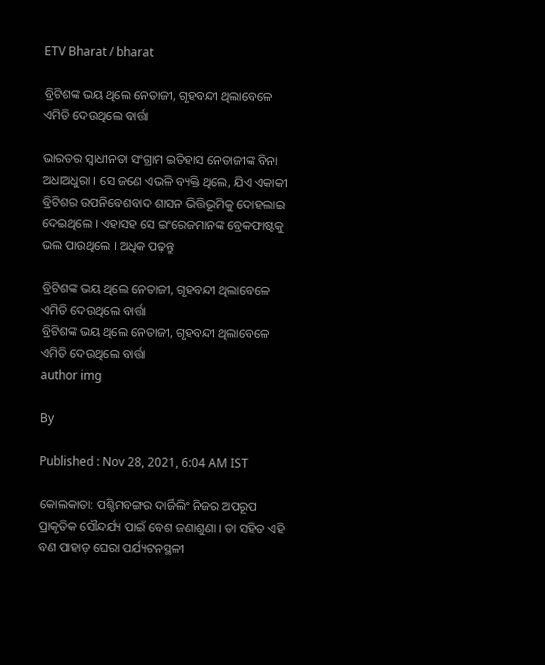ETV Bharat / bharat

ବ୍ରିଟିଶଙ୍କ ଭୟ ଥିଲେ ନେତାଜୀ, ଗୃହବନ୍ଦୀ ଥିଲାବେଳେ ଏମିତି ଦେଉଥିଲେ ବାର୍ତ୍ତା

ଭାରତର ସ୍ବାଧୀନତା ସଂଗ୍ରାମ ଇତିହାସ ନେତାଜୀଙ୍କ ବିନା ଅଧାଅଧୁରା । ସେ ଜଣେ ଏଭଳି ବ୍ୟକ୍ତି ଥିଲେ, ଯିଏ ଏକାକୀ ବ୍ରିଟିଶର ଉପନିବେଶବାଦ ଶାସନ ଭିତ୍ତିଭୂମିକୁ ଦୋହଲାଇ ଦେଇଥିଲେ । ଏହାସହ ସେ ଇଂରେଜମାନଙ୍କ ବ୍ରେକଫାଷ୍ଟକୁ ଭଲ ପାଉଥିଲେ । ଅଧିକ ପଢ଼ନ୍ତୁ

ବ୍ରିଟିଶଙ୍କ ଭୟ ଥିଲେ ନେତାଜୀ, ଗୃହବନ୍ଦୀ ଥିଲାବେଳେ ଏମିତି ଦେଉଥିଲେ ବାର୍ତ୍ତା
ବ୍ରିଟିଶଙ୍କ ଭୟ ଥିଲେ ନେତାଜୀ, ଗୃହବନ୍ଦୀ ଥିଲାବେଳେ ଏମିତି ଦେଉଥିଲେ ବାର୍ତ୍ତା
author img

By

Published : Nov 28, 2021, 6:04 AM IST

କୋଲକାତା: ପଶ୍ଚିମବଙ୍ଗର ଦାର୍ଜିଲିଂ ନିଜର ଅପରୂପ ପ୍ରାକୃତିକ ସୌନ୍ଦର୍ଯ୍ୟ ପାଇଁ ବେଶ ଜଣାଶୁଣା । ତା ସହିତ ଏହି ବଣ ପାହାଡ଼ ଘେରା ପର୍ଯ୍ୟଟନସ୍ଥଳୀ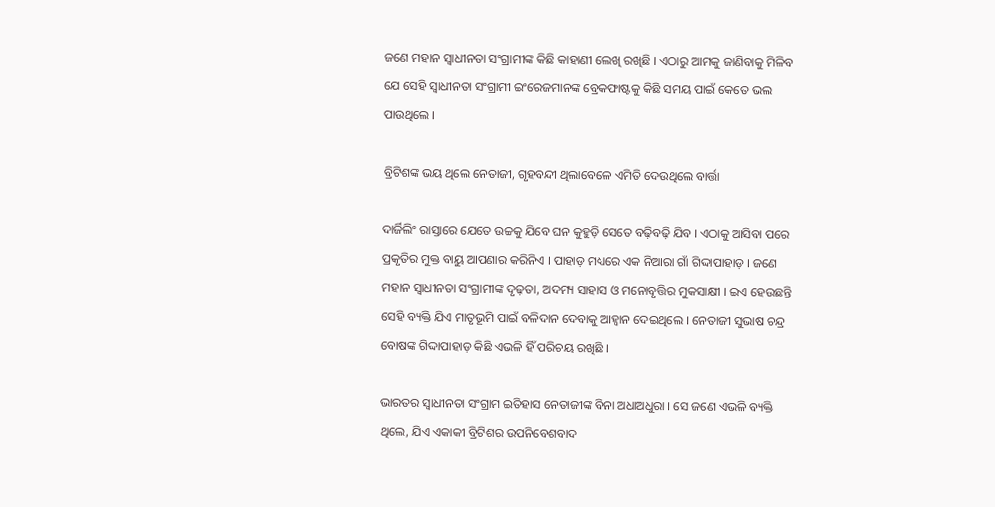ଜଣେ ମହାନ ସ୍ବାଧୀନତା ସଂଗ୍ରାମୀଙ୍କ କିଛି କାହାଣୀ ଲେଖି ରଖିଛି । ଏଠାରୁ ଆମକୁ ଜାଣିବାକୁ ମିଳିବ ଯେ ସେହି ସ୍ବାଧୀନତା ସଂଗ୍ରାମୀ ଇଂରେଜମାନଙ୍କ ବ୍ରେକଫାଷ୍ଟକୁ କିଛି ସମୟ ପାଇଁ କେତେ ଭଲ ପାଉଥିଲେ ।

ବ୍ରିଟିଶଙ୍କ ଭୟ ଥିଲେ ନେତାଜୀ, ଗୃହବନ୍ଦୀ ଥିଲାବେଳେ ଏମିତି ଦେଉଥିଲେ ବାର୍ତ୍ତା

ଦାର୍ଜିଲିଂ ରାସ୍ତାରେ ଯେତେ ଉଚ୍ଚକୁ ଯିବେ ଘନ କୁହୁଡ଼ି ସେତେ ବଢ଼ିବଢ଼ି ଯିବ । ଏଠାକୁ ଆସିବା ପରେ ପ୍ରକୃତିର ମୁକ୍ତ ବାୟୁ ଆପଣାର କରିନିଏ । ପାହାଡ଼ ମଧ୍ୟରେ ଏକ ନିଆରା ଗାଁ ଗିଦ୍ଦାପାହାଡ଼ । ଜଣେ ମହାନ ସ୍ବାଧୀନତା ସଂଗ୍ରାମୀଙ୍କ ଦୃଢ଼ତା, ଅଦମ୍ୟ ସାହାସ ଓ ମନୋବୃତ୍ତିର ମୁକସାକ୍ଷୀ । ଇଏ ହେଉଛନ୍ତି ସେହି ବ୍ୟକ୍ତି ଯିଏ ମାତୃଭୂମି ପାଇଁ ବଳିଦାନ ଦେବାକୁ ଆହ୍ୱାନ ଦେଇଥିଲେ । ନେତାଜୀ ସୁଭାଷ ଚନ୍ଦ୍ର ବୋଷଙ୍କ ଗିଦ୍ଦାପାହାଡ଼ କିଛି ଏଭଳି ହିଁ ପରିଚୟ ରଖିଛି ।

ଭାରତର ସ୍ବାଧୀନତା ସଂଗ୍ରାମ ଇତିହାସ ନେତାଜୀଙ୍କ ବିନା ଅଧାଅଧୁରା । ସେ ଜଣେ ଏଭଳି ବ୍ୟକ୍ତି ଥିଲେ, ଯିଏ ଏକାକୀ ବ୍ରିଟିଶର ଉପନିବେଶବାଦ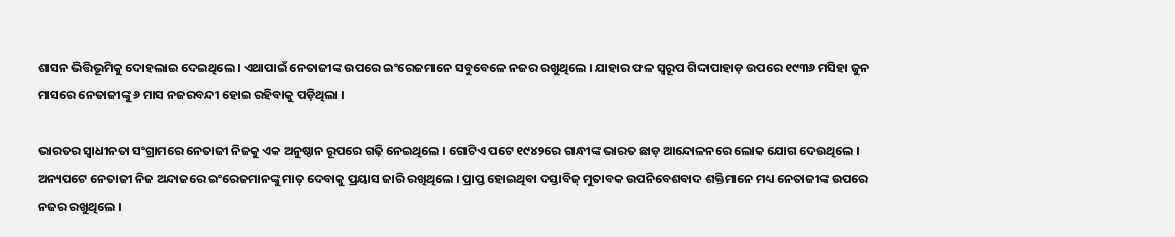ଶାସନ ଭିତ୍ତିଭୂମିକୁ ଦୋହଲାଇ ଦେଇଥିଲେ । ଏଥାପାଇଁ ନେତାଜୀଙ୍କ ଉପରେ ଇଂରେଜମାନେ ସବୁବେଳେ ନଜର ରଖୁଥିଲେ । ଯାହାର ଫଳ ସ୍ବରୂପ ଗିଦ୍ଦାପାହାଡ଼ ଉପରେ ୧୯୩୬ ମସିହା ଜୁନ ମାସରେ ନେତାଜୀଙ୍କୁ ୬ ମାସ ନଜରବନ୍ଦୀ ହୋଇ ରହିବାକୁ ପଡ଼ିଥିଲା ।

ଭାରତର ସ୍ବାଧୀନତା ସଂଗ୍ରାମରେ ନେତାଜୀ ନିଜକୁ ଏକ ଅନୁଷ୍ଠାନ ରୂପରେ ଗଢ଼ି ନେଇଥିଲେ । ଗୋଟିଏ ପଟେ ୧୯୪୨ରେ ଗାନ୍ଧୀଙ୍କ ଭାରତ ଛାଡ଼ ଆନ୍ଦୋଳନରେ ଲୋକ ଯୋଗ ଦେଉଥିଲେ । ଅନ୍ୟପଟେ ନେତାଜୀ ନିଜ ଅନ୍ଦାଜରେ ଇଂରେଜମାନଙ୍କୁ ମାତ୍‌ ଦେବାକୁ ପ୍ରୟାସ ଜାରି ରଖିଥିଲେ । ପ୍ରାପ୍ତ ହୋଇଥିବା ଦସ୍ତାବିଜ୍‌ ମୁତାବକ ଉପନିବେଶବାଦ ଶକ୍ତିମାନେ ମଧ୍ୟ ନେତାଜୀଙ୍କ ଉପରେ ନଜର ରଖୁଥିଲେ ।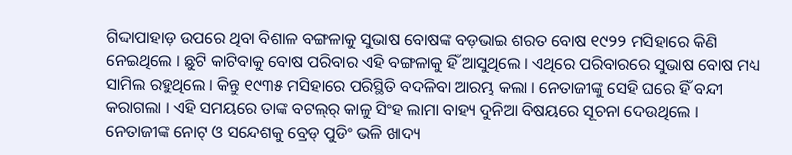ଗିଦ୍ଦାପାହାଡ଼ ଉପରେ ଥିବା ବିଶାଳ ବଙ୍ଗଳାକୁ ସୁଭାଷ ବୋଷଙ୍କ ବଡ଼ଭାଇ ଶରତ ବୋଷ ୧୯୨୨ ମସିହାରେ କିଣି ନେଇଥିଲେ । ଛୁଟି କାଟିବାକୁ ବୋଷ ପରିବାର ଏହି ବଙ୍ଗଳାକୁ ହିଁ ଆସୁଥିଲେ । ଏଥିରେ ପରିବାରରେ ସୁଭାଷ ବୋଷ ମଧ୍ୟ ସାମିଲ ରହୁଥିଲେ । କିନ୍ତୁ ୧୯୩୫ ମସିହାରେ ପରିସ୍ଥିତି ବଦଳିବା ଆରମ୍ଭ କଲା । ନେତାଜୀଙ୍କୁ ସେହି ଘରେ ହିଁ ବନ୍ଦୀ କରାଗଲା । ଏହି ସମୟରେ ତାଙ୍କ ବଟଲ୍‌ର୍‌ କାଳୁ ସିଂହ ଲାମା ବାହ୍ୟ ଦୁନିଆ ବିଷୟରେ ସୂଚନା ଦେଉଥିଲେ । ନେତାଜୀଙ୍କ ନୋଟ୍‌ ଓ ସନ୍ଦେଶକୁ ବ୍ରେଡ୍‌ ପୁଡିଂ ଭଳି ଖାଦ୍ୟ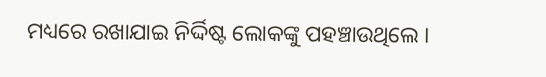ମଧ୍ୟରେ ରଖାଯାଇ ନିର୍ଦ୍ଦିଷ୍ଟ ଲୋକଙ୍କୁ ପହଞ୍ଚାଉଥିଲେ ।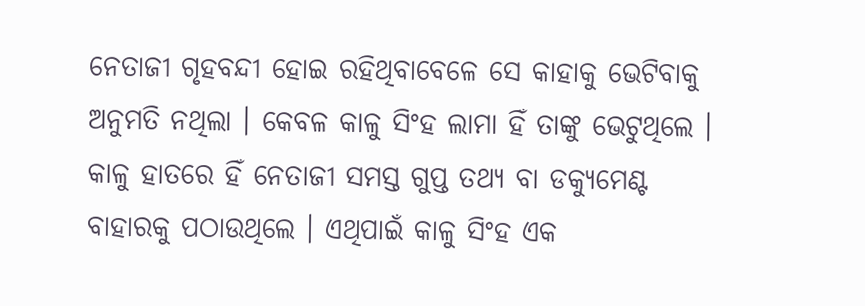ନେତାଜୀ ଗୃହବନ୍ଦୀ ହୋଇ ରହିଥିବାବେଳେ ସେ କାହାକୁ ଭେଟିବାକୁ ଅନୁମତି ନଥିଲା । କେବଳ କାଳୁ ସିଂହ ଲାମା ହିଁ ତାଙ୍କୁ ଭେଟୁଥିଲେ । କାଳୁ ହାତରେ ହିଁ ନେତାଜୀ ସମସ୍ତ ଗୁପ୍ତ ତଥ୍ୟ ବା ଡକ୍ୟୁମେଣ୍ଟ ବାହାରକୁ ପଠାଉଥିଲେ । ଏଥିପାଇଁ କାଳୁ ସିଂହ ଏକ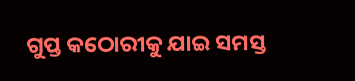ଗୁପ୍ତ କଠୋରୀକୁ ଯାଇ ସମସ୍ତ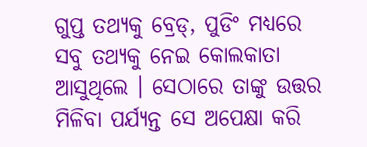ଗୁପ୍ତ ତଥ୍ୟକୁ ବ୍ରେଡ୍‌, ପୁଡିଂ ମଧ୍ୟରେ ସବୁ ତଥ୍ୟକୁ ନେଇ କୋଲକାତା ଆସୁଥିଲେ । ସେଠାରେ ତାଙ୍କୁ ଉତ୍ତର ମିଳିବା ପର୍ଯ୍ୟନ୍ତ ସେ ଅପେକ୍ଷା କରି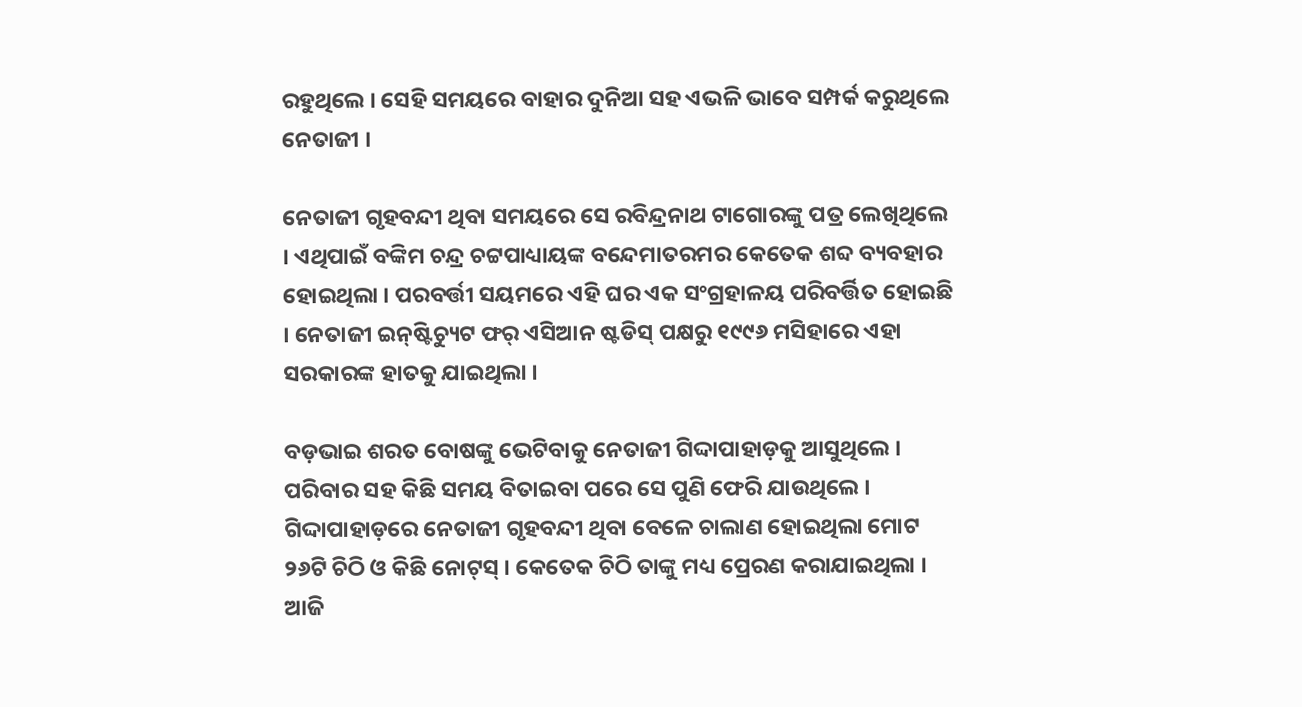ରହୁଥିଲେ । ସେହି ସମୟରେ ବାହାର ଦୁନିଆ ସହ ଏଭଳି ଭାବେ ସମ୍ପର୍କ କରୁଥିଲେ ନେତାଜୀ ।

ନେତାଜୀ ଗୃହବନ୍ଦୀ ଥିବା ସମୟରେ ସେ ରବିନ୍ଦ୍ରନାଥ ଟାଗୋରଙ୍କୁ ପତ୍ର ଲେଖିଥିଲେ । ଏଥିପାଇଁ ବଙ୍କିମ ଚନ୍ଦ୍ର ଚଟ୍ଟପାଧ୍ୟାୟଙ୍କ ବନ୍ଦେମାତରମର କେତେକ ଶବ୍ଦ ବ୍ୟବହାର ହୋଇଥିଲା । ପରବର୍ତ୍ତୀ ସୟମରେ ଏହି ଘର ଏକ ସଂଗ୍ରହାଳୟ ପରିବର୍ତ୍ତିତ ହୋଇଛି । ନେତାଜୀ ଇନ୍‌ଷ୍ଟିଚ୍ୟୁଟ ଫର୍‌ ଏସିଆନ ଷ୍ଟଡିସ୍‌ ପକ୍ଷରୁ ୧୯୯୬ ମସିହାରେ ଏହା ସରକାରଙ୍କ ହାତକୁ ଯାଇଥିଲା ।

ବଡ଼ଭାଇ ଶରତ ବୋଷଙ୍କୁ ଭେଟିବାକୁ ନେତାଜୀ ଗିଦ୍ଦାପାହାଡ଼କୁ ଆସୁଥିଲେ । ପରିବାର ସହ କିଛି ସମୟ ବିତାଇବା ପରେ ସେ ପୁଣି ଫେରି ଯାଉଥିଲେ । ଗିଦ୍ଦାପାହାଡ଼ରେ ନେତାଜୀ ଗୃହବନ୍ଦୀ ଥିବା ବେଳେ ଚାଲାଣ ହୋଇଥିଲା ମୋଟ ୨୬ଟି ଚିଠି ଓ କିଛି ନୋଟ୍‌ସ୍‌ । କେତେକ ଚିଠି ତାଙ୍କୁ ମଧ୍ୟ ପ୍ରେରଣ କରାଯାଇଥିଲା । ଆଜି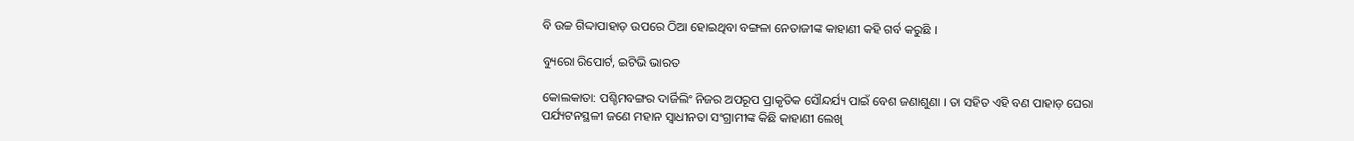ବି ଉଚ୍ଚ ଗିଦ୍ଦାପାହାଡ଼ ଉପରେ ଠିଆ ହୋଇଥିବା ବଙ୍ଗଳା ନେତାଜୀଙ୍କ କାହାଣୀ କହି ଗର୍ବ କରୁଛି ।

ବ୍ୟୁରୋ ରିପୋର୍ଟ, ଇଟିଭି ଭାରତ

କୋଲକାତା: ପଶ୍ଚିମବଙ୍ଗର ଦାର୍ଜିଲିଂ ନିଜର ଅପରୂପ ପ୍ରାକୃତିକ ସୌନ୍ଦର୍ଯ୍ୟ ପାଇଁ ବେଶ ଜଣାଶୁଣା । ତା ସହିତ ଏହି ବଣ ପାହାଡ଼ ଘେରା ପର୍ଯ୍ୟଟନସ୍ଥଳୀ ଜଣେ ମହାନ ସ୍ବାଧୀନତା ସଂଗ୍ରାମୀଙ୍କ କିଛି କାହାଣୀ ଲେଖି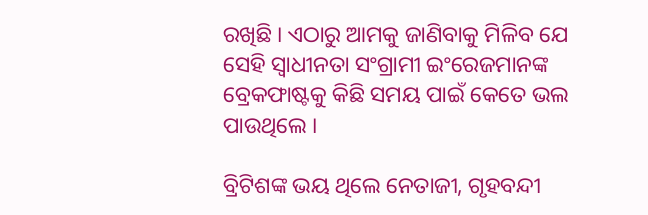ରଖିଛି । ଏଠାରୁ ଆମକୁ ଜାଣିବାକୁ ମିଳିବ ଯେ ସେହି ସ୍ବାଧୀନତା ସଂଗ୍ରାମୀ ଇଂରେଜମାନଙ୍କ ବ୍ରେକଫାଷ୍ଟକୁ କିଛି ସମୟ ପାଇଁ କେତେ ଭଲ ପାଉଥିଲେ ।

ବ୍ରିଟିଶଙ୍କ ଭୟ ଥିଲେ ନେତାଜୀ, ଗୃହବନ୍ଦୀ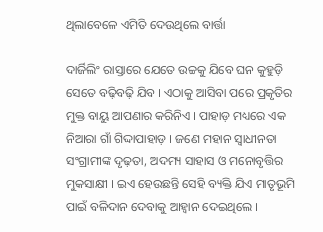ଥିଲାବେଳେ ଏମିତି ଦେଉଥିଲେ ବାର୍ତ୍ତା

ଦାର୍ଜିଲିଂ ରାସ୍ତାରେ ଯେତେ ଉଚ୍ଚକୁ ଯିବେ ଘନ କୁହୁଡ଼ି ସେତେ ବଢ଼ିବଢ଼ି ଯିବ । ଏଠାକୁ ଆସିବା ପରେ ପ୍ରକୃତିର ମୁକ୍ତ ବାୟୁ ଆପଣାର କରିନିଏ । ପାହାଡ଼ ମଧ୍ୟରେ ଏକ ନିଆରା ଗାଁ ଗିଦ୍ଦାପାହାଡ଼ । ଜଣେ ମହାନ ସ୍ବାଧୀନତା ସଂଗ୍ରାମୀଙ୍କ ଦୃଢ଼ତା, ଅଦମ୍ୟ ସାହାସ ଓ ମନୋବୃତ୍ତିର ମୁକସାକ୍ଷୀ । ଇଏ ହେଉଛନ୍ତି ସେହି ବ୍ୟକ୍ତି ଯିଏ ମାତୃଭୂମି ପାଇଁ ବଳିଦାନ ଦେବାକୁ ଆହ୍ୱାନ ଦେଇଥିଲେ ।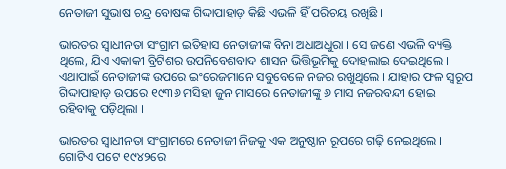ନେତାଜୀ ସୁଭାଷ ଚନ୍ଦ୍ର ବୋଷଙ୍କ ଗିଦ୍ଦାପାହାଡ଼ କିଛି ଏଭଳି ହିଁ ପରିଚୟ ରଖିଛି ।

ଭାରତର ସ୍ବାଧୀନତା ସଂଗ୍ରାମ ଇତିହାସ ନେତାଜୀଙ୍କ ବିନା ଅଧାଅଧୁରା । ସେ ଜଣେ ଏଭଳି ବ୍ୟକ୍ତି ଥିଲେ, ଯିଏ ଏକାକୀ ବ୍ରିଟିଶର ଉପନିବେଶବାଦ ଶାସନ ଭିତ୍ତିଭୂମିକୁ ଦୋହଲାଇ ଦେଇଥିଲେ । ଏଥାପାଇଁ ନେତାଜୀଙ୍କ ଉପରେ ଇଂରେଜମାନେ ସବୁବେଳେ ନଜର ରଖୁଥିଲେ । ଯାହାର ଫଳ ସ୍ବରୂପ ଗିଦ୍ଦାପାହାଡ଼ ଉପରେ ୧୯୩୬ ମସିହା ଜୁନ ମାସରେ ନେତାଜୀଙ୍କୁ ୬ ମାସ ନଜରବନ୍ଦୀ ହୋଇ ରହିବାକୁ ପଡ଼ିଥିଲା ।

ଭାରତର ସ୍ବାଧୀନତା ସଂଗ୍ରାମରେ ନେତାଜୀ ନିଜକୁ ଏକ ଅନୁଷ୍ଠାନ ରୂପରେ ଗଢ଼ି ନେଇଥିଲେ । ଗୋଟିଏ ପଟେ ୧୯୪୨ରେ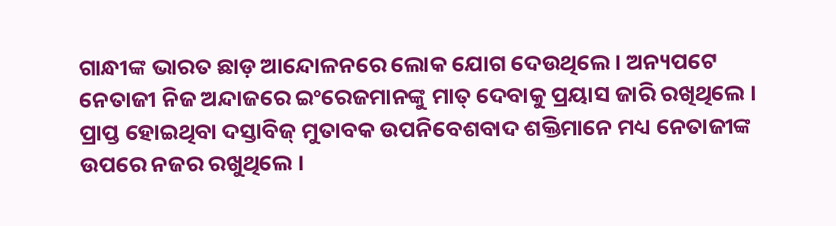ଗାନ୍ଧୀଙ୍କ ଭାରତ ଛାଡ଼ ଆନ୍ଦୋଳନରେ ଲୋକ ଯୋଗ ଦେଉଥିଲେ । ଅନ୍ୟପଟେ ନେତାଜୀ ନିଜ ଅନ୍ଦାଜରେ ଇଂରେଜମାନଙ୍କୁ ମାତ୍‌ ଦେବାକୁ ପ୍ରୟାସ ଜାରି ରଖିଥିଲେ । ପ୍ରାପ୍ତ ହୋଇଥିବା ଦସ୍ତାବିଜ୍‌ ମୁତାବକ ଉପନିବେଶବାଦ ଶକ୍ତିମାନେ ମଧ୍ୟ ନେତାଜୀଙ୍କ ଉପରେ ନଜର ରଖୁଥିଲେ ।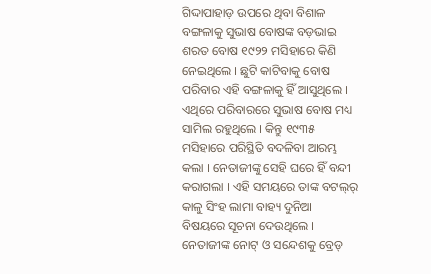ଗିଦ୍ଦାପାହାଡ଼ ଉପରେ ଥିବା ବିଶାଳ ବଙ୍ଗଳାକୁ ସୁଭାଷ ବୋଷଙ୍କ ବଡ଼ଭାଇ ଶରତ ବୋଷ ୧୯୨୨ ମସିହାରେ କିଣି ନେଇଥିଲେ । ଛୁଟି କାଟିବାକୁ ବୋଷ ପରିବାର ଏହି ବଙ୍ଗଳାକୁ ହିଁ ଆସୁଥିଲେ । ଏଥିରେ ପରିବାରରେ ସୁଭାଷ ବୋଷ ମଧ୍ୟ ସାମିଲ ରହୁଥିଲେ । କିନ୍ତୁ ୧୯୩୫ ମସିହାରେ ପରିସ୍ଥିତି ବଦଳିବା ଆରମ୍ଭ କଲା । ନେତାଜୀଙ୍କୁ ସେହି ଘରେ ହିଁ ବନ୍ଦୀ କରାଗଲା । ଏହି ସମୟରେ ତାଙ୍କ ବଟଲ୍‌ର୍‌ କାଳୁ ସିଂହ ଲାମା ବାହ୍ୟ ଦୁନିଆ ବିଷୟରେ ସୂଚନା ଦେଉଥିଲେ । ନେତାଜୀଙ୍କ ନୋଟ୍‌ ଓ ସନ୍ଦେଶକୁ ବ୍ରେଡ୍‌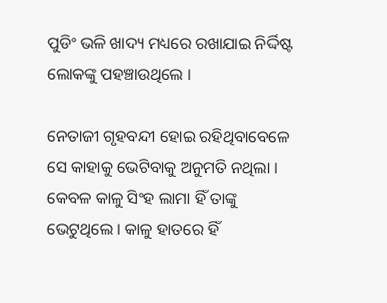ପୁଡିଂ ଭଳି ଖାଦ୍ୟ ମଧ୍ୟରେ ରଖାଯାଇ ନିର୍ଦ୍ଦିଷ୍ଟ ଲୋକଙ୍କୁ ପହଞ୍ଚାଉଥିଲେ ।

ନେତାଜୀ ଗୃହବନ୍ଦୀ ହୋଇ ରହିଥିବାବେଳେ ସେ କାହାକୁ ଭେଟିବାକୁ ଅନୁମତି ନଥିଲା । କେବଳ କାଳୁ ସିଂହ ଲାମା ହିଁ ତାଙ୍କୁ ଭେଟୁଥିଲେ । କାଳୁ ହାତରେ ହିଁ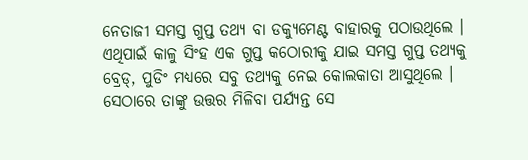ନେତାଜୀ ସମସ୍ତ ଗୁପ୍ତ ତଥ୍ୟ ବା ଡକ୍ୟୁମେଣ୍ଟ ବାହାରକୁ ପଠାଉଥିଲେ । ଏଥିପାଇଁ କାଳୁ ସିଂହ ଏକ ଗୁପ୍ତ କଠୋରୀକୁ ଯାଇ ସମସ୍ତ ଗୁପ୍ତ ତଥ୍ୟକୁ ବ୍ରେଡ୍‌, ପୁଡିଂ ମଧ୍ୟରେ ସବୁ ତଥ୍ୟକୁ ନେଇ କୋଲକାତା ଆସୁଥିଲେ । ସେଠାରେ ତାଙ୍କୁ ଉତ୍ତର ମିଳିବା ପର୍ଯ୍ୟନ୍ତ ସେ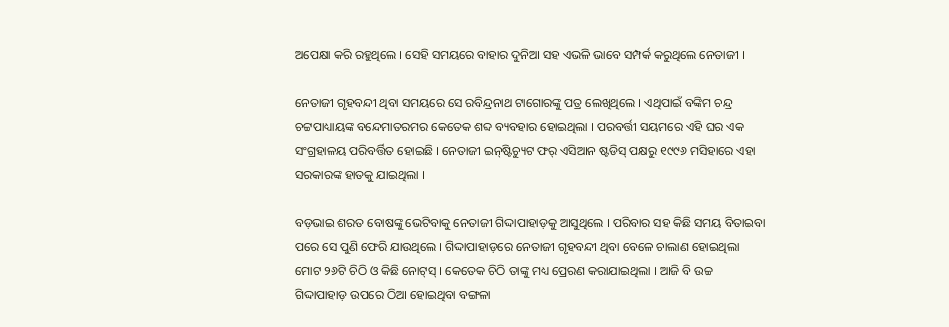ଅପେକ୍ଷା କରି ରହୁଥିଲେ । ସେହି ସମୟରେ ବାହାର ଦୁନିଆ ସହ ଏଭଳି ଭାବେ ସମ୍ପର୍କ କରୁଥିଲେ ନେତାଜୀ ।

ନେତାଜୀ ଗୃହବନ୍ଦୀ ଥିବା ସମୟରେ ସେ ରବିନ୍ଦ୍ରନାଥ ଟାଗୋରଙ୍କୁ ପତ୍ର ଲେଖିଥିଲେ । ଏଥିପାଇଁ ବଙ୍କିମ ଚନ୍ଦ୍ର ଚଟ୍ଟପାଧ୍ୟାୟଙ୍କ ବନ୍ଦେମାତରମର କେତେକ ଶବ୍ଦ ବ୍ୟବହାର ହୋଇଥିଲା । ପରବର୍ତ୍ତୀ ସୟମରେ ଏହି ଘର ଏକ ସଂଗ୍ରହାଳୟ ପରିବର୍ତ୍ତିତ ହୋଇଛି । ନେତାଜୀ ଇନ୍‌ଷ୍ଟିଚ୍ୟୁଟ ଫର୍‌ ଏସିଆନ ଷ୍ଟଡିସ୍‌ ପକ୍ଷରୁ ୧୯୯୬ ମସିହାରେ ଏହା ସରକାରଙ୍କ ହାତକୁ ଯାଇଥିଲା ।

ବଡ଼ଭାଇ ଶରତ ବୋଷଙ୍କୁ ଭେଟିବାକୁ ନେତାଜୀ ଗିଦ୍ଦାପାହାଡ଼କୁ ଆସୁଥିଲେ । ପରିବାର ସହ କିଛି ସମୟ ବିତାଇବା ପରେ ସେ ପୁଣି ଫେରି ଯାଉଥିଲେ । ଗିଦ୍ଦାପାହାଡ଼ରେ ନେତାଜୀ ଗୃହବନ୍ଦୀ ଥିବା ବେଳେ ଚାଲାଣ ହୋଇଥିଲା ମୋଟ ୨୬ଟି ଚିଠି ଓ କିଛି ନୋଟ୍‌ସ୍‌ । କେତେକ ଚିଠି ତାଙ୍କୁ ମଧ୍ୟ ପ୍ରେରଣ କରାଯାଇଥିଲା । ଆଜି ବି ଉଚ୍ଚ ଗିଦ୍ଦାପାହାଡ଼ ଉପରେ ଠିଆ ହୋଇଥିବା ବଙ୍ଗଳା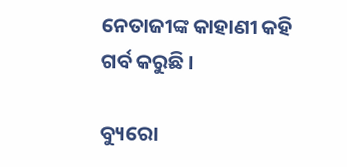ନେତାଜୀଙ୍କ କାହାଣୀ କହି ଗର୍ବ କରୁଛି ।

ବ୍ୟୁରୋ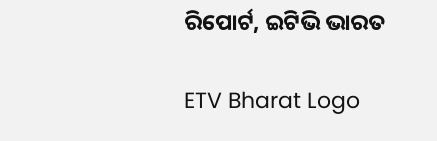ରିପୋର୍ଟ, ଇଟିଭି ଭାରତ

ETV Bharat Logo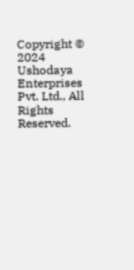Copyright © 2024 Ushodaya Enterprises Pvt. Ltd., All Rights Reserved.